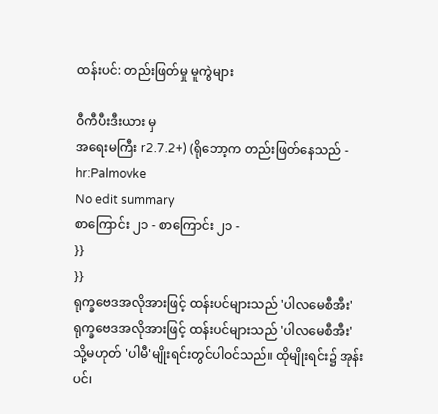ထန်းပင်: တည်းဖြတ်မှု မူကွဲများ

ဝီကီပီးဒီးယား မှ
အရေးမကြီး r2.7.2+) (ရိုဘော့က တည်းဖြတ်နေသည် - hr:Palmovke
No edit summary
စာကြောင်း ၂၁ - စာကြောင်း ၂၁ -
}}
}}
ရုက္ခဗေဒအလိုအားဖြင့် ထန်းပင်များသည် 'ပါလမေစီအီး'
ရုက္ခဗေဒအလိုအားဖြင့် ထန်းပင်များသည် 'ပါလမေစီအီး'
သို့မဟုတ် 'ပါမီ'မျိုးရင်းတွင်ပါဝင်သည်။ ထိုမျိုးရင်း၌ အုန်းပင်၊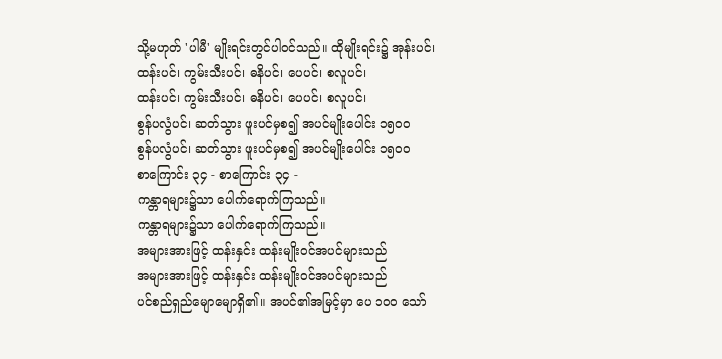သို့မဟုတ် 'ပါမီ' မျိုးရင်းတွင်ပါဝင်သည်။ ထိုမျိုးရင်း၌ အုန်းပင်၊
ထန်းပင်၊ ကွမ်းသီးပင်၊ ဓနိပင်၊ ပေပင်၊ စလူပင်၊
ထန်းပင်၊ ကွမ်းသီးပင်၊ ဓနိပင်၊ ပေပင်၊ စလူပင်၊
စွန်ပလွံပင်၊ ဆတ်သွား ဖူးပင်မှစ၍ အပင်မျိုးပေါင်း ၁၅ဝဝ
စွန်ပလွံပင်၊ ဆတ်သွား ဖူးပင်မှစ၍ အပင်မျိုးပေါင်း ၁၅ဝဝ
စာကြောင်း ၃၄ - စာကြောင်း ၃၄ -
ကန္တာရများ၌သာ ပေါက်ရောက်ကြသည်။
ကန္တာရများ၌သာ ပေါက်ရောက်ကြသည်။
အများအားဖြင့် ထန်းနှင်း ထန်းမျိုးဝင်အပင်များသည်
အများအားဖြင့် ထန်းနှင်း ထန်းမျိုးဝင်အပင်များသည်
ပင်စည်ရှည်မျောမျောရှိ၏။ အပင်၏အမြင့်မှာ ပေ ၁ဝဝ သော်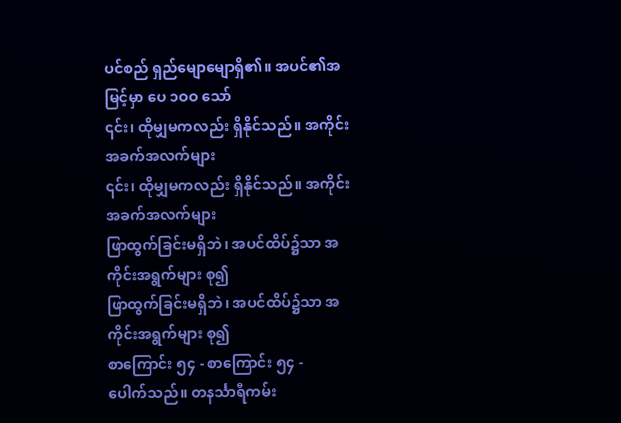ပင်စည် ရှည်မျောမျောရှိ၏။ အပင်၏အမြင့်မှာ ပေ ၁ဝဝ သော်
၎င်း၊ ထိုမျှမကလည်း ရှိနိုင်သည်။ အကိုင်းအခက်အလက်များ
၎င်း၊ ထိုမျှမကလည်း ရှိနိုင်သည်။ အကိုင်းအခက်အလက်များ
ဖြာထွက်ခြင်းမရှိဘဲ၊ အပင်ထိပ်၌သာ အကိုင်းအရွက်များ စု၍
ဖြာထွက်ခြင်းမရှိဘဲ၊ အပင်ထိပ်၌သာ အကိုင်းအရွက်များ စု၍
စာကြောင်း ၅၄ - စာကြောင်း ၅၄ -
ပေါက်သည်။ တနင်္သာရီကမ်း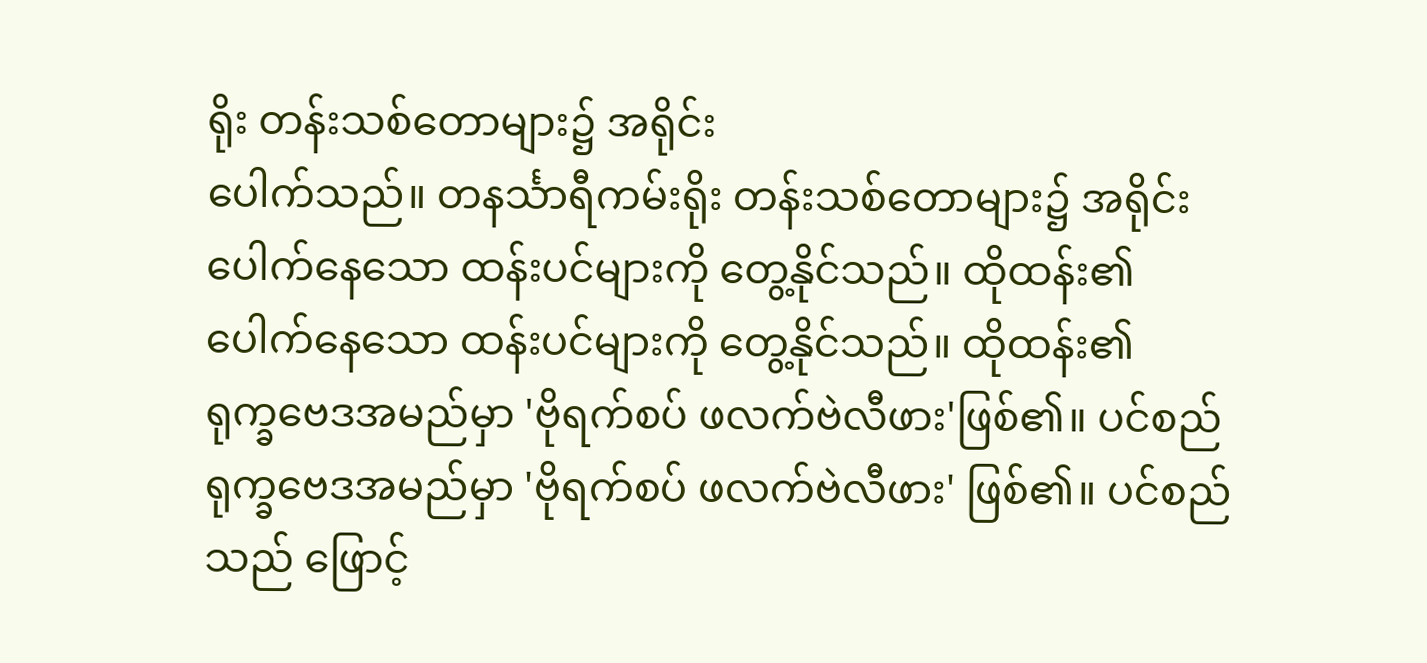ရိုး တန်းသစ်တောများ၌ အရိုင်း
ပေါက်သည်။ တနင်္သာရီကမ်းရိုး တန်းသစ်တောများ၌ အရိုင်း
ပေါက်နေသော ထန်းပင်များကို တွေ့နိုင်သည်။ ထိုထန်း၏
ပေါက်နေသော ထန်းပင်များကို တွေ့နိုင်သည်။ ထိုထန်း၏
ရုက္ခဗေဒအမည်မှာ 'ဗိုရက်စပ် ဖလက်ဗဲလီဖား'ဖြစ်၏။ ပင်စည်
ရုက္ခဗေဒအမည်မှာ 'ဗိုရက်စပ် ဖလက်ဗဲလီဖား' ဖြစ်၏။ ပင်စည်
သည် ဖြောင့်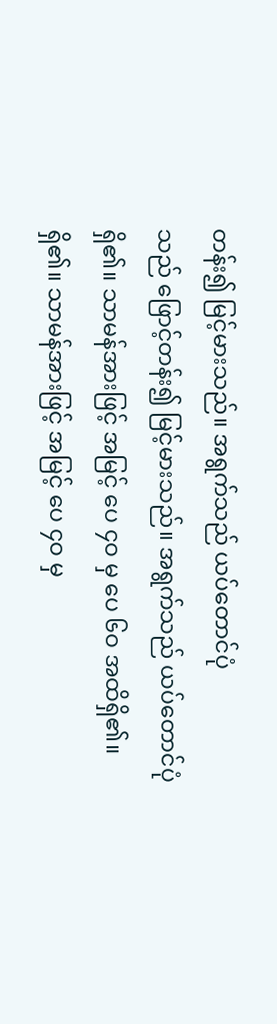တန်း၍ မြင့်မားသည်။ အရွက်သည် ယပ်တောင်ပုံ
သည် ဖြောင့်တန်း၍ မြင့်မားသည်။ အရွက်သည် ယပ်တောင်ပုံ
ရှိ၏။ သာမန်အားဖြင့် အမြင့် ပေ ၄ဝ မှ ပေ ၆ဝ အထိရှိ၏။
ရှိ၏။ သာမန်အားဖြင့် အမြင့် ပေ ၄ဝ မှ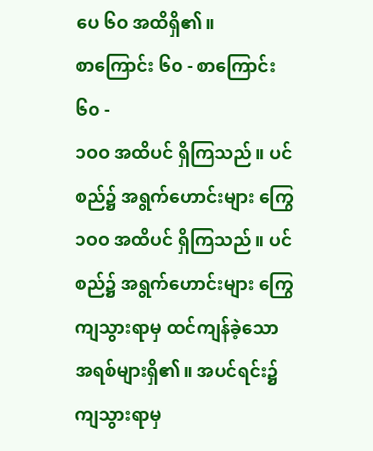ပေ ၆ဝ အထိရှိ၏။
စာကြောင်း ၆၀ - စာကြောင်း ၆၀ -
၁ဝဝ အထိပင် ရှိကြသည်။ ပင်စည်၌ အရွက်ဟောင်းများ ကြွေ
၁ဝဝ အထိပင် ရှိကြသည်။ ပင်စည်၌ အရွက်ဟောင်းများ ကြွေ
ကျသွားရာမှ ထင်ကျန်ခဲ့သော အရစ်များရှိ၏။ အပင်ရင်း၌
ကျသွားရာမှ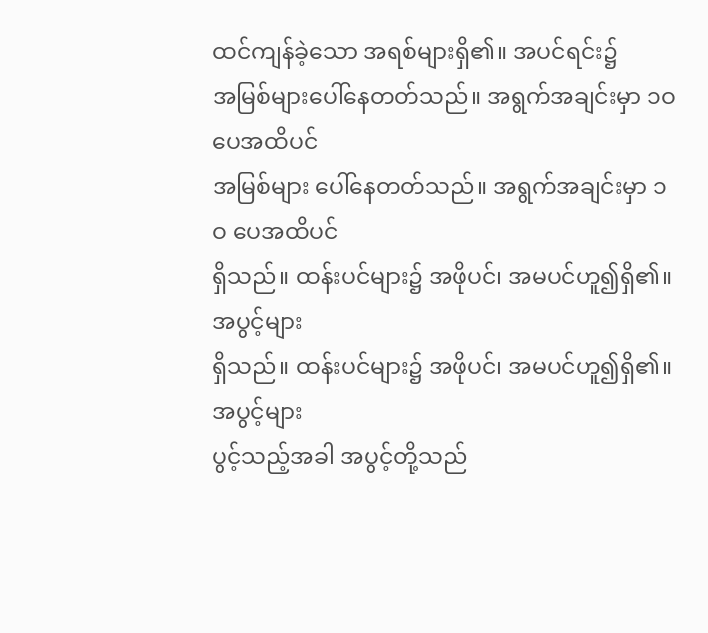ထင်ကျန်ခဲ့သော အရစ်များရှိ၏။ အပင်ရင်း၌
အမြစ်များပေါ်နေတတ်သည်။ အရွက်အချင်းမှာ ၁ဝ ပေအထိပင်
အမြစ်များ ပေါ်နေတတ်သည်။ အရွက်အချင်းမှာ ၁ဝ ပေအထိပင်
ရှိသည်။ ထန်းပင်များ၌ အဖိုပင်၊ အမပင်ဟူ၍ရှိ၏။ အပွင့်များ
ရှိသည်။ ထန်းပင်များ၌ အဖိုပင်၊ အမပင်ဟူ၍ရှိ၏။ အပွင့်များ
ပွင့်သည့်အခါ အပွင့်တို့သည်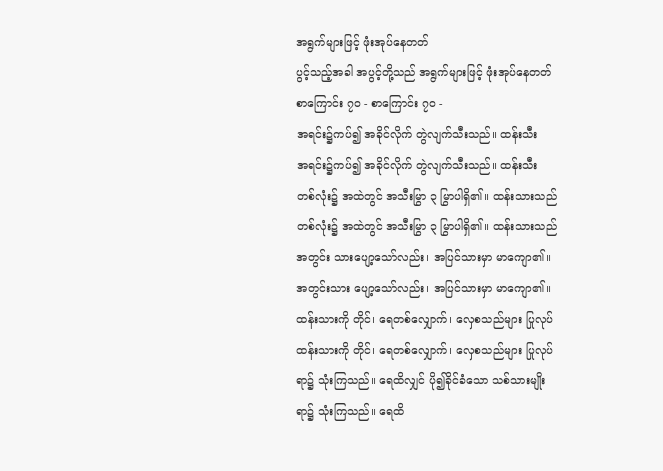အရွက်များဖြင့် ဖုံးအုပ်နေတတ်
ပွင့်သည့်အခါ အပွင့်တို့သည် အရွက်များဖြင့် ဖုံးအုပ်နေတတ်
စာကြောင်း ၇၀ - စာကြောင်း ၇၀ -
အရင်း၌ကပ်၍ အခိုင်လိုက် တွဲလျက်သီးသည်။ ထန်းသီး
အရင်း၌ကပ်၍ အခိုင်လိုက် တွဲလျက်သီးသည်။ ထန်းသီး
တစ်လုံး၌ အထဲတွင် အသီးမြွာ ၃ မြွာပါရှိ၏။ ထန်းသားသည်
တစ်လုံး၌ အထဲတွင် အသီးမြွာ ၃ မြွာပါရှိ၏။ ထန်းသားသည်
အတွင်း သားပျော့သော်လည်း၊ အပြင်သားမှာ မာကျော၏။
အတွင်းသား ပျော့သော်လည်း၊ အပြင်သားမှာ မာကျော၏။
ထန်းသားကို တိုင်၊ ရေတစ်လျှောက်၊ လှေစသည်များ ပြုလုပ်
ထန်းသားကို တိုင်၊ ရေတစ်လျှောက်၊ လှေစသည်များ ပြုလုပ်
ရာ၌ သုံးကြသည်။ ရေထိလျှင် ပို၍ခိုင်ခံသော သစ်သားမျိုး
ရာ၌ သုံးကြသည်။ ရေထိ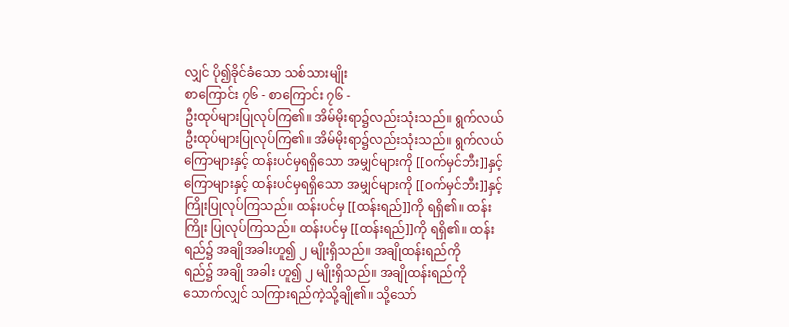လျှင် ပို၍ခိုင်ခံသော သစ်သားမျိုး
စာကြောင်း ၇၆ - စာကြောင်း ၇၆ -
ဦးထုပ်များပြုလုပ်ကြ၏။ အိမ်မိုးရာ၌လည်းသုံးသည်။ ရွက်လယ်
ဦးထုပ်များပြုလုပ်ကြ၏။ အိမ်မိုးရာ၌လည်းသုံးသည်။ ရွက်လယ်
ကြောများနှင့် ထန်းပင်မှရရှိသော အမျှင်များကို [[ဝက်မှင်ဘီး]]နှင့်
ကြောများနှင့် ထန်းပင်မှရရှိသော အမျှင်များကို [[ဝက်မှင်ဘီး]]နှင့်
ကြိုးပြုလုပ်ကြသည်။ ထန်းပင်မှ [[ထန်းရည်]]ကို ရရှိ၏။ ထန်း
ကြိုး ပြုလုပ်ကြသည်။ ထန်းပင်မှ [[ထန်းရည်]]ကို ရရှိ၏။ ထန်း
ရည်၌ အချိုအခါးဟူ၍ ၂ မျိုးရှိသည်။ အချိုထန်းရည်ကို
ရည်၌ အချို အခါး ဟူ၍ ၂ မျိုးရှိသည်။ အချိုထန်းရည်ကို
သောက်လျှင် သကြားရည်ကဲ့သို့ချို၏။ သို့သော်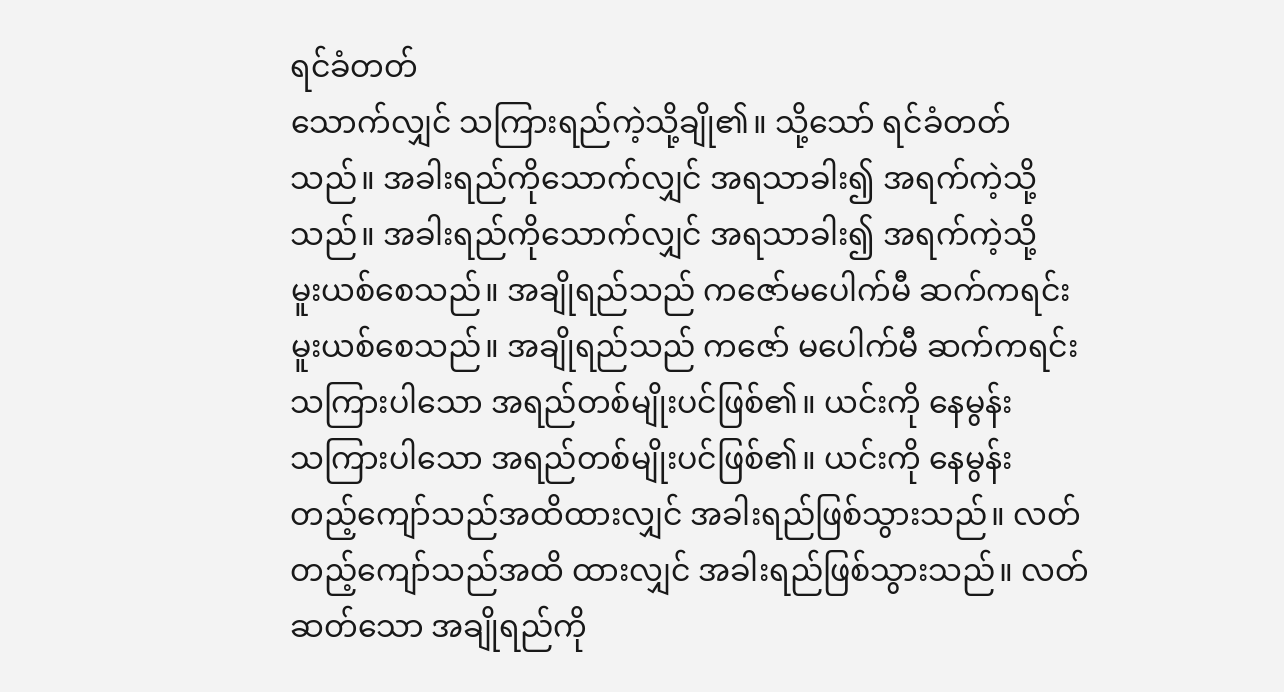ရင်ခံတတ်
သောက်လျှင် သကြားရည်ကဲ့သို့ချို၏။ သို့သော် ရင်ခံတတ်
သည်။ အခါးရည်ကိုသောက်လျှင် အရသာခါး၍ အရက်ကဲ့သို့
သည်။ အခါးရည်ကိုသောက်လျှင် အရသာခါး၍ အရက်ကဲ့သို့
မူးယစ်စေသည်။ အချိုရည်သည် ကဇော်မပေါက်မီ ဆက်ကရင်း
မူးယစ်စေသည်။ အချိုရည်သည် ကဇော် မပေါက်မီ ဆက်ကရင်း
သကြားပါသော အရည်တစ်မျိုးပင်ဖြစ်၏။ ယင်းကို နေမွန်း
သကြားပါသော အရည်တစ်မျိုးပင်ဖြစ်၏။ ယင်းကို နေမွန်း
တည့်ကျော်သည်အထိထားလျှင် အခါးရည်ဖြစ်သွားသည်။ လတ်
တည့်ကျော်သည်အထိ ထားလျှင် အခါးရည်ဖြစ်သွားသည်။ လတ်
ဆတ်သော အချိုရည်ကို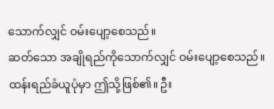သောက်လျှင် ဝမ်းပျော့စေသည်။
ဆတ်သော အချိုရည်ကိုသောက်လျှင် ဝမ်းပျော့စေသည်။
ထန်းရည်ခံယူပုံမှာ ဤသို့ဖြစ်၏။ ဦး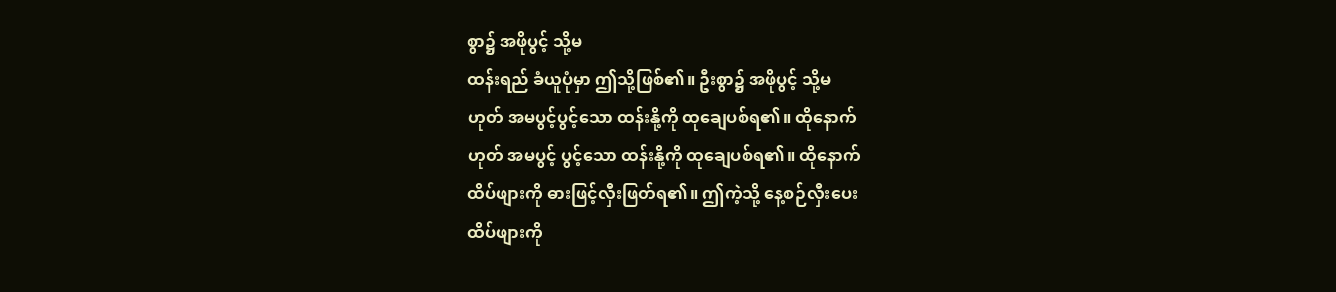စွာ၌ အဖိုပွင့် သို့မ
ထန်းရည် ခံယူပုံမှာ ဤသို့ဖြစ်၏။ ဦးစွာ၌ အဖိုပွင့် သို့မ
ဟုတ် အမပွင့်ပွင့်သော ထန်းနို့ကို ထုချေပစ်ရ၏။ ထိုနောက်
ဟုတ် အမပွင့် ပွင့်သော ထန်းနို့ကို ထုချေပစ်ရ၏။ ထိုနောက်
ထိပ်ဖျားကို ဓားဖြင့်လှီးဖြတ်ရ၏။ ဤကဲ့သို့ နေ့စဉ်လှီးပေး
ထိပ်ဖျားကို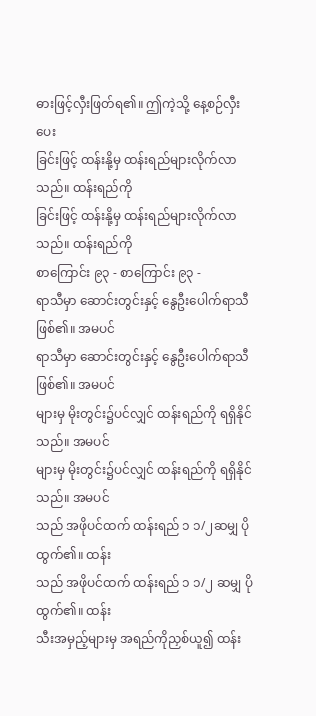ဓားဖြင့်လှီးဖြတ်ရ၏။ ဤကဲ့သို့ နေ့စဉ်လှီးပေး
ခြင်းဖြင့် ထန်းနို့မှ ထန်းရည်များလိုက်လာသည်။ ထန်းရည်ကို
ခြင်းဖြင့် ထန်းနို့မှ ထန်းရည်များလိုက်လာသည်။ ထန်းရည်ကို
စာကြောင်း ၉၃ - စာကြောင်း ၉၃ -
ရာသီမှာ ဆောင်းတွင်းနှင့် နွေဦးပေါက်ရာသီဖြစ်၏။ အမပင်
ရာသီမှာ ဆောင်းတွင်းနှင့် နွေဦးပေါက်ရာသီဖြစ်၏။ အမပင်
များမှ မိုးတွင်း၌ပင်လျှင် ထန်းရည်ကို ရရှိနိုင်သည်။ အမပင်
များမှ မိုးတွင်း၌ပင်လျှင် ထန်းရည်ကို ရရှိနိုင်သည်။ အမပင်
သည် အဖိုပင်ထက် ထန်းရည် ၁ ၁/၂ဆမျှ ပိုထွက်၏။ ထန်း
သည် အဖိုပင်ထက် ထန်းရည် ၁ ၁/၂ ဆမျှ ပိုထွက်၏။ ထန်း
သီးအမှည့်များမှ အရည်ကိုညှစ်ယူ၍ ထန်း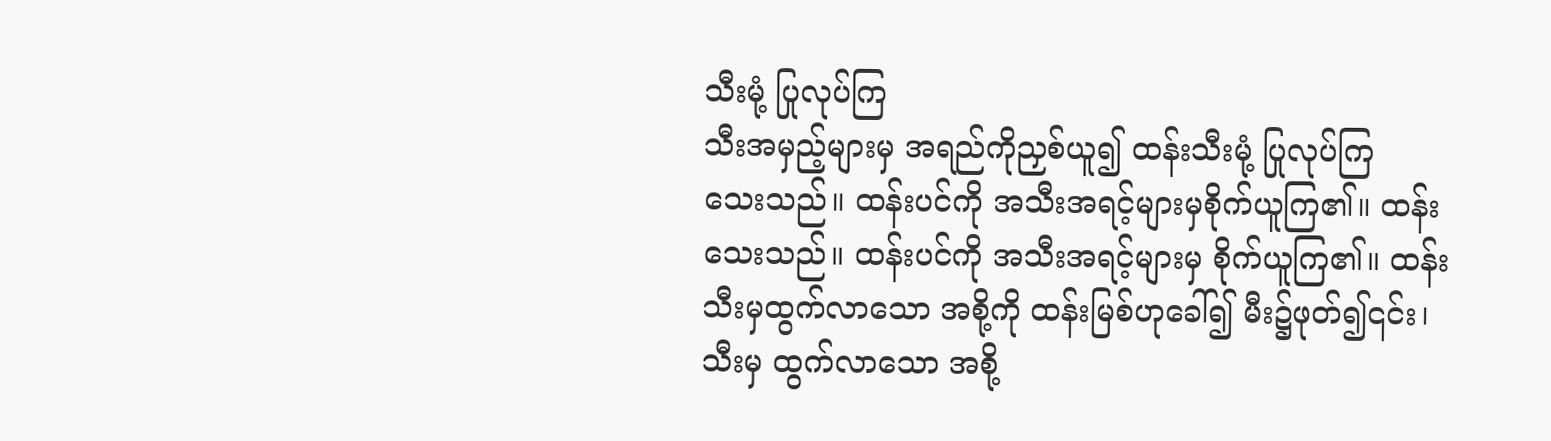သီးမုံ့ ပြုလုပ်ကြ
သီးအမှည့်များမှ အရည်ကိုညှစ်ယူ၍ ထန်းသီးမုံ့ ပြုလုပ်ကြ
သေးသည်။ ထန်းပင်ကို အသီးအရင့်များမှစိုက်ယူကြ၏။ ထန်း
သေးသည်။ ထန်းပင်ကို အသီးအရင့်များမှ စိုက်ယူကြ၏။ ထန်း
သီးမှထွက်လာသော အစို့ကို ထန်းမြစ်ဟုခေါ်၍ မီး၌ဖုတ်၍၎င်း၊
သီးမှ ထွက်လာသော အစို့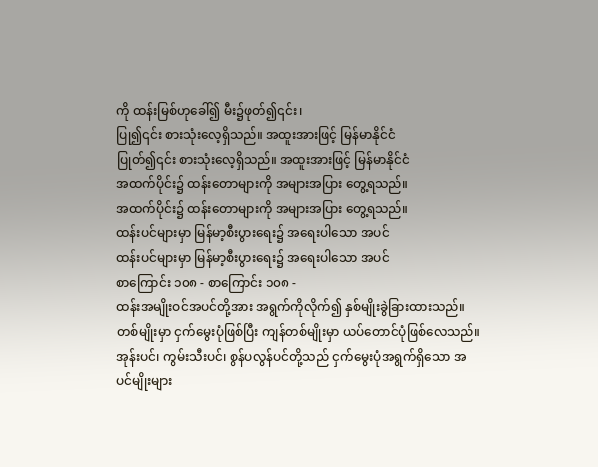ကို ထန်းမြစ်ဟုခေါ်၍ မီး၌ဖုတ်၍၎င်း၊
ပြု၍၎င်း စားသုံးလေ့ရှိသည်။ အထူးအားဖြင့် မြန်မာနိုင်ငံ
ပြုတ်၍၎င်း စားသုံးလေ့ရှိသည်။ အထူးအားဖြင့် မြန်မာနိုင်ငံ
အထက်ပိုင်း၌ ထန်းတောများကို အများအပြား တွေ့ရသည်။
အထက်ပိုင်း၌ ထန်းတောများကို အများအပြား တွေ့ရသည်။
ထန်းပင်များမှာ မြန်မာ့စီးပွားရေး၌ အရေးပါသော အပင်
ထန်းပင်များမှာ မြန်မာ့စီးပွားရေး၌ အရေးပါသော အပင်
စာကြောင်း ၁၀၈ - စာကြောင်း ၁၀၈ -
ထန်းအမျိုးဝင်အပင်တို့အား အရွက်ကိုလိုက်၍ နှစ်မျိုးခွဲခြားထားသည်။ တစ်မျိုးမှာ ငှက်မွေးပုံဖြစ်ပြီး ကျန်တစ်မျိုးမှာ ယပ်တောင်ပုံဖြစ်လေသည်။ အုန်းပင်၊ ကွမ်းသီးပင်၊ စွန်ပလွန်ပင်တို့သည် ငှက်မွေးပုံအရွက်ရှိသော အပင်မျိုးများ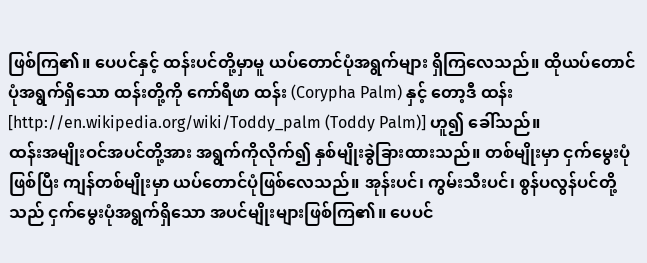ဖြစ်ကြ၏။ ပေပင်နှင့် ထန်းပင်တို့မှာမူ ယပ်တောင်ပုံအရွက်များ ရှိကြလေသည်။ ထိုယပ်တောင်ပုံအရွက်ရှိသော ထန်းတို့ကို ကော်ရီဖာ ထန်း (Corypha Palm) နှင့် တော့ဒီ ထန်း [http://en.wikipedia.org/wiki/Toddy_palm (Toddy Palm)] ဟူ၍ ခေါ်သည်။
ထန်းအမျိုးဝင်အပင်တို့အား အရွက်ကိုလိုက်၍ နှစ်မျိုးခွဲခြားထားသည်။ တစ်မျိုးမှာ ငှက်မွေးပုံဖြစ်ပြီး ကျန်တစ်မျိုးမှာ ယပ်တောင်ပုံဖြစ်လေသည်။ အုန်းပင်၊ ကွမ်းသီးပင်၊ စွန်ပလွန်ပင်တို့သည် ငှက်မွေးပုံအရွက်ရှိသော အပင်မျိုးများဖြစ်ကြ၏။ ပေပင်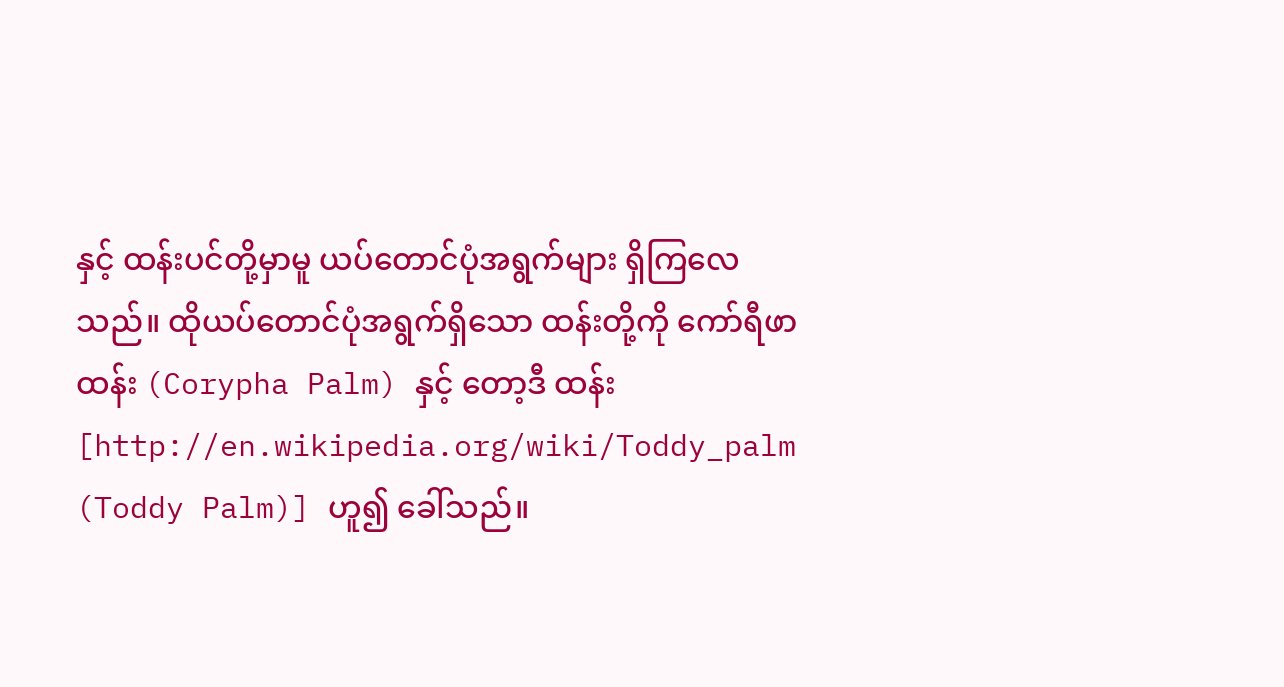နှင့် ထန်းပင်တို့မှာမူ ယပ်တောင်ပုံအရွက်များ ရှိကြလေသည်။ ထိုယပ်တောင်ပုံအရွက်ရှိသော ထန်းတို့ကို ကော်ရီဖာ ထန်း (Corypha Palm) နှင့် တော့ဒီ ထန်း [http://en.wikipedia.org/wiki/Toddy_palm (Toddy Palm)] ဟူ၍ ခေါ်သည်။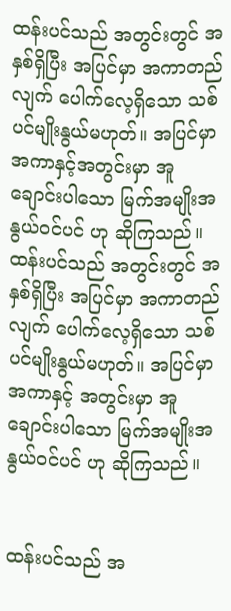ထန်းပင်သည် အတွင်းတွင် အနှစ်ရှိပြီး အပြင်မှာ အကာတည်လျက် ပေါက်လေ့ရှိသော သစ်ပင်မျိုးနွယ်မဟုတ်။ အပြင်မှာ အကာနှင့်အတွင်းမှာ အူချောင်းပါသော မြက်အမျိုးအနွယ်ဝင်ပင် ဟု ဆိုကြသည်။
ထန်းပင်သည် အတွင်းတွင် အနှစ်ရှိပြီး အပြင်မှာ အကာတည်လျက် ပေါက်လေ့ရှိသော သစ်ပင်မျိုးနွယ်မဟုတ်။ အပြင်မှာ အကာနှင့် အတွင်းမှာ အူချောင်းပါသော မြက်အမျိုးအနွယ်ဝင်ပင် ဟု ဆိုကြသည်။


ထန်းပင်သည် အ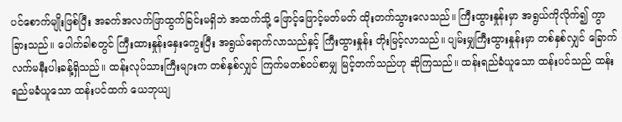ပင်စောက်မျိုးဖြစ်ပြီး အခက်အလက်ဖြာထွက်ခြင်းမရှိဘဲ အထက်သို့ ဖြောင့်ဖြောင့်မတ်မတ် ထိုးတက်သွားလေသည်။ ကြီးထွားနှုန်းမှာ အရွယ်ကိုလိုက်၍ ကွာခြားသည်။ ပေါက်ခါစတွင် ကြီးထားနှုန်းနှေးကွေးပြီး အရွယ်ရောက်လာသည်နှင့် ကြီးထွားနှုန်း တိုးမြင့်လာသည်။ ပျမ်းမျှကြီးထွားနှုန်းမှာ တစ်နှစ်လျှင် ခြောက်လက်မနီးပါးခန့်ရှိသည်။ ထန်းလုပ်သားကြီးများက တစ်နှစ်လျှင် ကြက်မတစ်ဝပ်စာမျှ မြင့်တက်သည်ဟု ဆိုကြသည်။ ထန်းရည်ခံယူသော ထန်းပင်သည် ထန်းရည်မခံယူသော ထန်းပင်ထက် ယေဘုယျ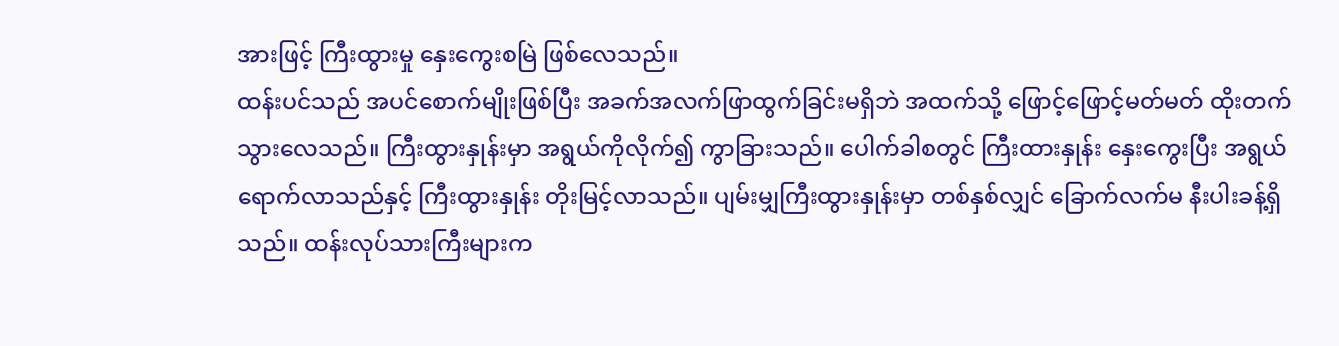အားဖြင့် ကြီးထွားမှု နှေးကွေးစမြဲ ဖြစ်လေသည်။
ထန်းပင်သည် အပင်စောက်မျိုးဖြစ်ပြီး အခက်အလက်ဖြာထွက်ခြင်းမရှိဘဲ အထက်သို့ ဖြောင့်ဖြောင့်မတ်မတ် ထိုးတက်သွားလေသည်။ ကြီးထွားနှုန်းမှာ အရွယ်ကိုလိုက်၍ ကွာခြားသည်။ ပေါက်ခါစတွင် ကြီးထားနှုန်း နှေးကွေးပြီး အရွယ်ရောက်လာသည်နှင့် ကြီးထွားနှုန်း တိုးမြင့်လာသည်။ ပျမ်းမျှကြီးထွားနှုန်းမှာ တစ်နှစ်လျှင် ခြောက်လက်မ နီးပါးခန့်ရှိသည်။ ထန်းလုပ်သားကြီးများက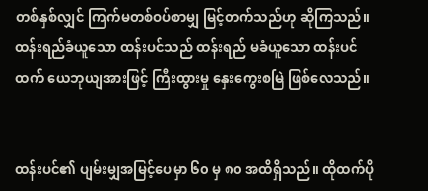တစ်နှစ်လျှင် ကြက်မတစ်ဝပ်စာမျှ မြင့်တက်သည်ဟု ဆိုကြသည်။ ထန်းရည်ခံယူသော ထန်းပင်သည် ထန်းရည် မခံယူသော ထန်းပင်ထက် ယေဘုယျအားဖြင့် ကြီးထွားမှု နှေးကွေးစမြဲ ဖြစ်လေသည်။


ထန်းပင်၏ ပျမ်းမျှအမြင့်ပေမှာ ၆၀ မှ ၈၀ အထိရှိသည်။ ထိုထက်ပို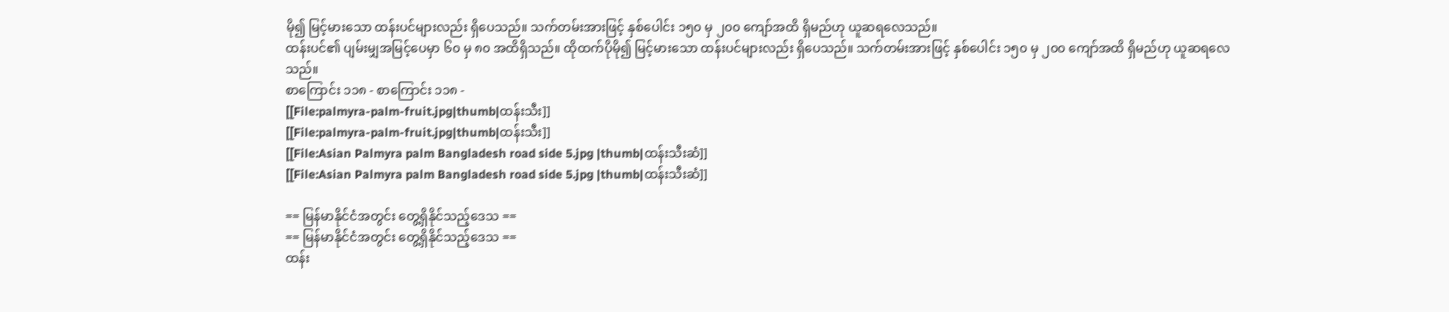မို၍ မြင့်မားသော ထန်းပင်များလည်း ရှိပေသည်။ သက်တမ်းအားဖြင့် နှစ်ပေါင်း ၁၅၀ မှ ၂၀၀ ကျော်အထိ ရှိမည်ဟု ယူဆရလေသည်။
ထန်းပင်၏ ပျမ်းမျှအမြင့်ပေမှာ ၆၀ မှ ၈၀ အထိရှိသည်။ ထိုထက်ပိုမို၍ မြင့်မားသော ထန်းပင်များလည်း ရှိပေသည်။ သက်တမ်းအားဖြင့် နှစ်ပေါင်း ၁၅၀ မှ ၂၀၀ ကျော်အထိ ရှိမည်ဟု ယူဆရလေသည်။
စာကြောင်း ၁၁၈ - စာကြောင်း ၁၁၈ -
[[File:palmyra-palm-fruit.jpg|thumb|ထန်းသီး]]
[[File:palmyra-palm-fruit.jpg|thumb|ထန်းသီး]]
[[File:Asian Palmyra palm Bangladesh road side 5.jpg |thumb|ထန်းသီးဆံ]]
[[File:Asian Palmyra palm Bangladesh road side 5.jpg |thumb|ထန်းသီးဆံ]]

== မြန်မာနိုင်ငံအတွင်း တွေ့ရှိနိုင်သည့်ဒေသ ==
== မြန်မာနိုင်ငံအတွင်း တွေ့ရှိနိုင်သည့်ဒေသ ==
ထန်း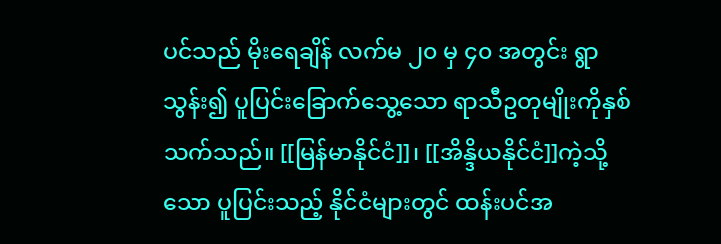ပင်သည် မိုးရေချိန် လက်မ ၂၀ မှ ၄၀ အတွင်း ရွာသွန်း၍ ပူပြင်းခြောက်သွေ့သော ရာသီဥတုမျိုးကိုနှစ်သက်သည်။ [[မြန်မာနိုင်ငံ]]၊ [[အိန္ဒိယနိုင်ငံ]]ကဲ့သို့သော ပူပြင်းသည့် နိုင်ငံများတွင် ထန်းပင်အ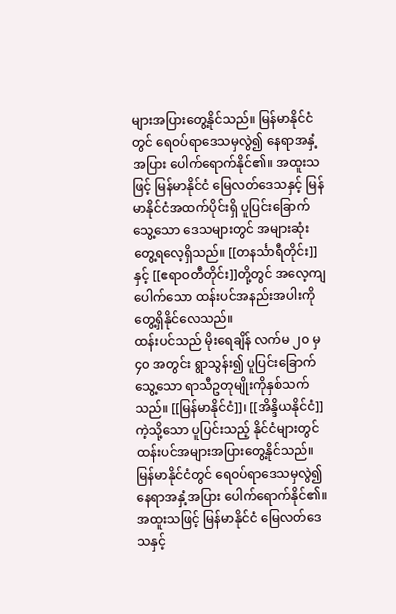များအပြားတွေ့နိုင်သည်။ မြန်မာနိုင်ငံတွင် ရေဝပ်ရာဒေသမှလွဲ၍ နေရာအနှံ့အပြား ပေါက်ရောက်နိုင်၏။ အထူးသဖြင့် မြန်မာနိုင်ငံ မြေလတ်ဒေသနှင့် မြန်မာနိုင်ငံအထက်ပိုင်းရှိ ပူပြင်းခြောက်သွေ့သော ဒေသများတွင် အများဆုံး တွေ့ရလေ့ရှိသည်။ [[တနင်္သာရီတိုင်း]]နှင့် [[ဧရာဝတီတိုင်း]]တို့တွင် အလေ့ကျပေါက်သော ထန်းပင်အနည်းအပါးကို တွေ့ရှိနိုင်လေသည်။
ထန်းပင်သည် မိုးရေချိန် လက်မ ၂၀ မှ ၄၀ အတွင်း ရွာသွန်း၍ ပူပြင်းခြောက်သွေ့သော ရာသီဥတုမျိုးကိုနှစ်သက်သည်။ [[မြန်မာနိုင်ငံ]]၊ [[အိန္ဒိယနိုင်ငံ]]ကဲ့သို့သော ပူပြင်းသည့် နိုင်ငံများတွင် ထန်းပင်အများအပြားတွေ့နိုင်သည်။ မြန်မာနိုင်ငံတွင် ရေဝပ်ရာဒေသမှလွဲ၍ နေရာအနှံ့အပြား ပေါက်ရောက်နိုင်၏။ အထူးသဖြင့် မြန်မာနိုင်ငံ မြေလတ်ဒေသနှင့်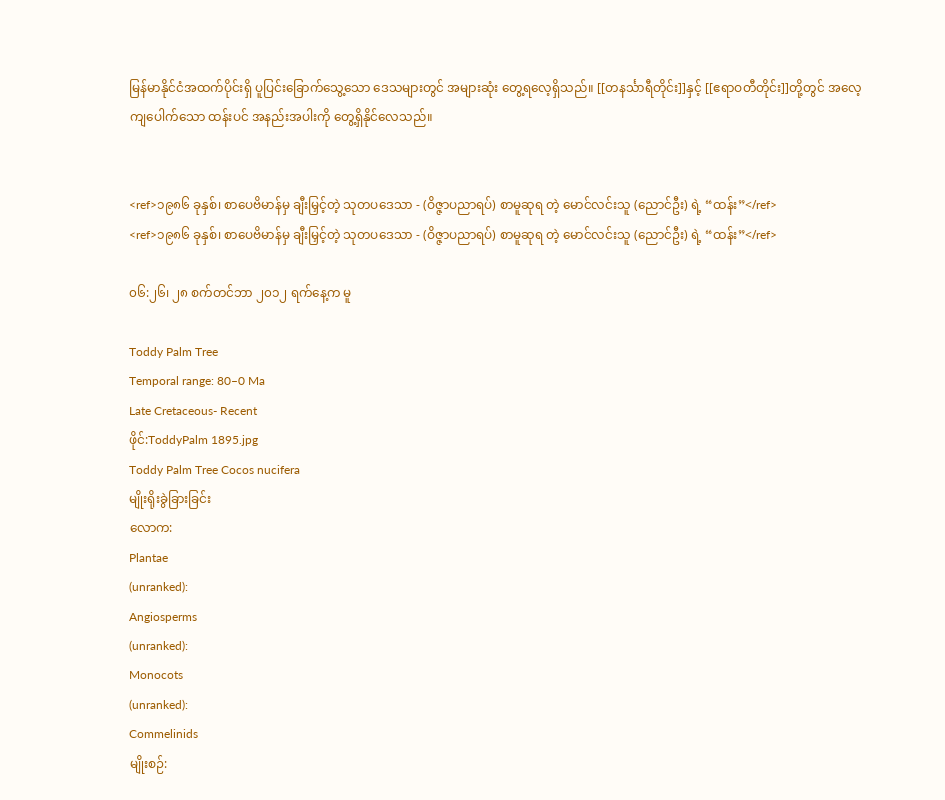မြန်မာနိုင်ငံအထက်ပိုင်းရှိ ပူပြင်းခြောက်သွေ့သော ဒေသများတွင် အများဆုံး တွေ့ရလေ့ရှိသည်။ [[တနင်္သာရီတိုင်း]]နှင့် [[ဧရာဝတီတိုင်း]]တို့တွင် အလေ့ကျပေါက်သော ထန်းပင် အနည်းအပါးကို တွေ့ရှိနိုင်လေသည်။


<ref>၁၉၈၆ ခုနှစ်၊ စာပေဗိမာန်မှ ချီးမြှင့်တဲ့ သုတပဒေသာ - (ဝိဇ္ဇာပညာရပ်) စာမူဆုရ တဲ့ မောင်လင်းသူ (ညောင်ဦး) ရဲ့ “ထန်း”</ref>
<ref>၁၉၈၆ ခုနှစ်၊ စာပေဗိမာန်မှ ချီးမြှင့်တဲ့ သုတပဒေသာ - (ဝိဇ္ဇာပညာရပ်) စာမူဆုရ တဲ့ မောင်လင်းသူ (ညောင်ဦး) ရဲ့ “ထန်း”</ref>

၀၆:၂၆၊ ၂၈ စက်တင်ဘာ ၂၀၁၂ ရက်နေ့က မူ

Toddy Palm Tree
Temporal range: 80–0 Ma
Late Cretaceous- Recent
ဖိုင်:ToddyPalm 1895.jpg
Toddy Palm Tree Cocos nucifera
မျိုးရိုးခွဲခြားခြင်း
လောက:
Plantae
(unranked):
Angiosperms
(unranked):
Monocots
(unranked):
Commelinids
မျိုးစဉ်: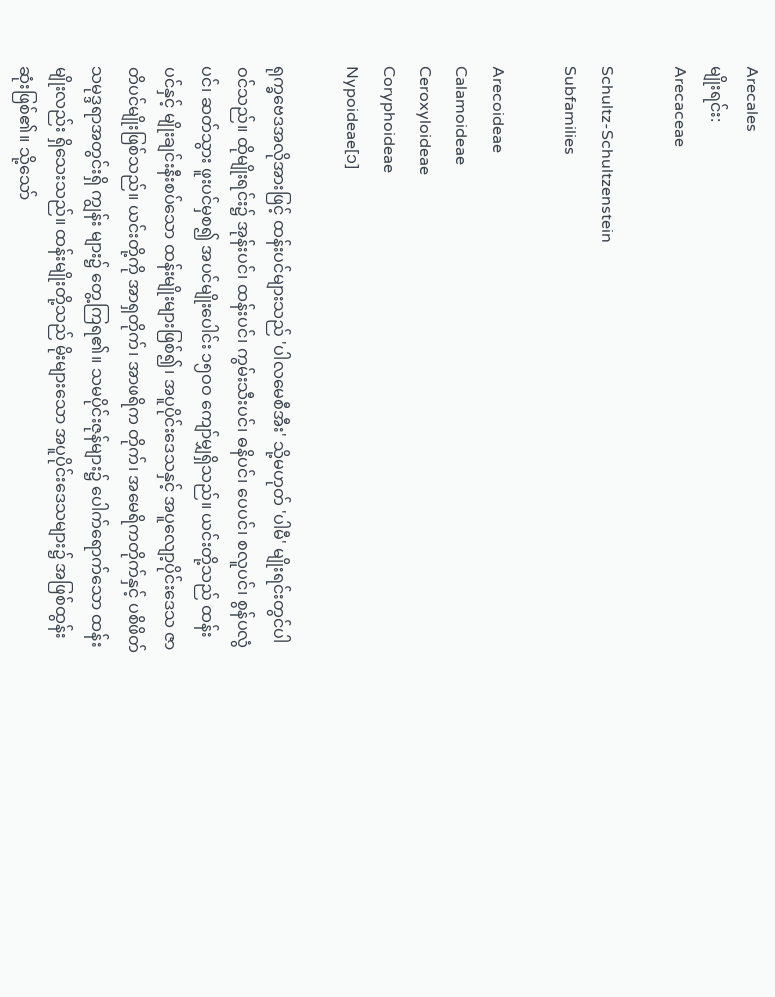Arecales
မျိုးရင်း:
Arecaceae

Schultz-Schultzenstein
Subfamilies

Arecoideae
Calamoideae
Ceroxyloideae
Coryphoideae
Nypoideae[၁]

ရုက္ခဗေဒအလိုအားဖြင့် ထန်းပင်များသည် 'ပါလမေစီအီး' သို့မဟုတ် 'ပါမီ' မျိုးရင်းတွင်ပါဝင်သည်။ ထိုမျိုးရင်း၌ အုန်းပင်၊ ထန်းပင်၊ ကွမ်းသီးပင်၊ ဓနိပင်၊ ပေပင်၊ စလူပင်၊ စွန်ပလွံပင်၊ ဆတ်သွား ဖူးပင်မှစ၍ အပင်မျိုးပေါင်း ၁၅ဝဝ ကျော်မျှရှိသည်။ ယင်းတို့သည် ထန်းပင်နှင့် မျိုးချင်းနီးစပ်သော ထန်းမျိုးများဖြစ်၍၊ အပူပိုင်းဒေသနှင့် အပူလျော့ပိုင်းဒေသ ဇာတိပင်မျိုးဖြစ်သည်။ ယင်းတို့ကို အာရှတိုက်၊ အာဖရိက တိုက်၊ အမေရိကတိုက်နှင့် ပစိဖိတ်သမုဒ္ဒရာအတွင်းရှိ ကျွန်း များ၌ တွေ့ကြရ၏။ သမပိုင်းဇုန်များ၌ ပေါက်ရောက်သော ထန်းမျိုးလည်း ရှိသေးသည်။ ထန်းမျိုးတို့သည် မိုးများသော အပူပိုင်းဒေသများ၌ အဖြစ်ထွန်းဆုံးဖြစ်၏။ သို့သော်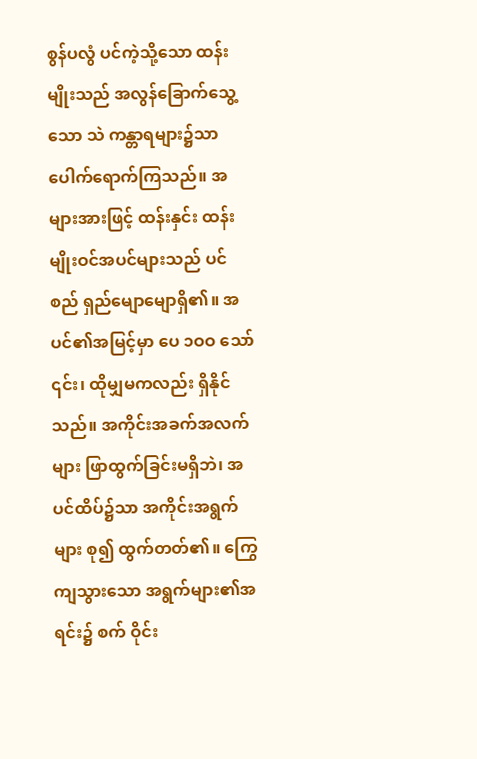စွန်ပလွံ ပင်ကဲ့သို့သော ထန်းမျိုးသည် အလွန်ခြောက်သွေ့သော သဲ ကန္တာရများ၌သာ ပေါက်ရောက်ကြသည်။ အများအားဖြင့် ထန်းနှင်း ထန်းမျိုးဝင်အပင်များသည် ပင်စည် ရှည်မျောမျောရှိ၏။ အပင်၏အမြင့်မှာ ပေ ၁ဝဝ သော် ၎င်း၊ ထိုမျှမကလည်း ရှိနိုင်သည်။ အကိုင်းအခက်အလက်များ ဖြာထွက်ခြင်းမရှိဘဲ၊ အပင်ထိပ်၌သာ အကိုင်းအရွက်များ စု၍ ထွက်တတ်၏။ ကြွေကျသွားသော အရွက်များ၏အရင်း၌ စက် ဝိုင်း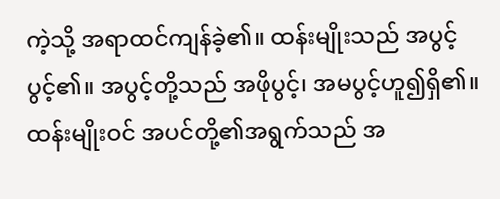ကဲ့သို့ အရာထင်ကျန်ခဲ့၏။ ထန်းမျိုးသည် အပွင့်ပွင့်၏။ အပွင့်တို့သည် အဖိုပွင့်၊ အမပွင့်ဟူ၍ရှိ၏။ ထန်းမျိုးဝင် အပင်တို့၏အရွက်သည် အ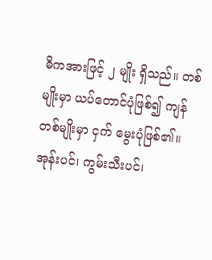ဓိကအားဖြင့် ၂ မျိုး ရှိသည်။ တစ်မျိုးမှာ ယပ်တောင်ပုံဖြစ်၍ ကျန်တစ်မျိုးမှာ ငှက် မွေးပုံဖြစ်၏။ အုန်းပင်၊ ကွမ်းသီးပင်၊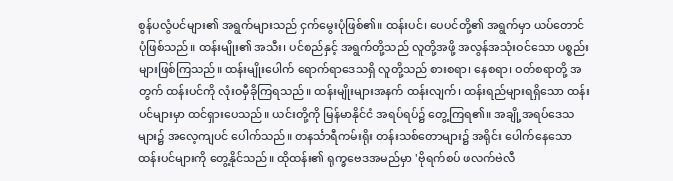စွန်ပလွံပင်များ၏ အရွက်များသည် ငှက်မွေးပုံဖြစ်၏။ ထန်းပင်၊ ပေပင်တို့၏ အရွက်မှာ ယပ်တောင်ပုံဖြစ်သည်။ ထန်းမျိုး၏ အသီး၊ ပင်စည်နှင့် အရွက်တို့သည် လူတို့အဖို့ အလွန်အသုံးဝင်သော ပစ္စည်းများဖြစ်ကြသည်။ ထန်းမျိုးပေါက် ရောက်ရာဒေသရှိ လူတို့သည် စားစရာ၊ နေစရာ၊ ဝတ်စရာတို့ အတွက် ထန်းပင်ကို လုံးဝမှီခိုကြရသည်။ ထန်းမျိုးများအနက် ထန်းလျက်၊ ထန်းရည်များရရှိသော ထန်းပင်များမှာ ထင်ရှားပေသည်။ ယင်းတို့ကို မြန်မာနိုင်ငံ အရပ်ရပ်၌ တွေ့ကြရ၏။ အချို့အရပ်ဒေသများ၌ အလေ့ကျပင် ပေါက်သည်။ တနင်္သာရီကမ်းရိုး တန်းသစ်တောများ၌ အရိုင်း ပေါက်နေသော ထန်းပင်များကို တွေ့နိုင်သည်။ ထိုထန်း၏ ရုက္ခဗေဒအမည်မှာ 'ဗိုရက်စပ် ဖလက်ဗဲလီ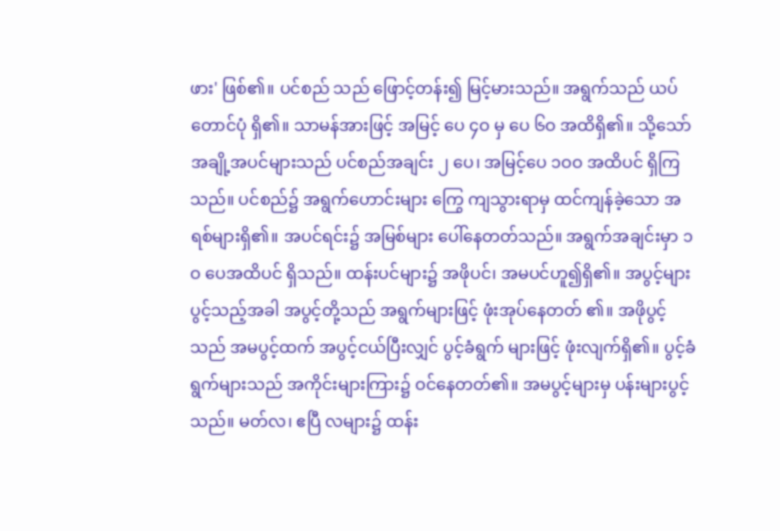ဖား' ဖြစ်၏။ ပင်စည် သည် ဖြောင့်တန်း၍ မြင့်မားသည်။ အရွက်သည် ယပ်တောင်ပုံ ရှိ၏။ သာမန်အားဖြင့် အမြင့် ပေ ၄ဝ မှ ပေ ၆ဝ အထိရှိ၏။ သို့သော် အချို့အပင်များသည် ပင်စည်အချင်း ၂ ပေ၊ အမြင့်ပေ ၁ဝဝ အထိပင် ရှိကြသည်။ ပင်စည်၌ အရွက်ဟောင်းများ ကြွေ ကျသွားရာမှ ထင်ကျန်ခဲ့သော အရစ်များရှိ၏။ အပင်ရင်း၌ အမြစ်များ ပေါ်နေတတ်သည်။ အရွက်အချင်းမှာ ၁ဝ ပေအထိပင် ရှိသည်။ ထန်းပင်များ၌ အဖိုပင်၊ အမပင်ဟူ၍ရှိ၏။ အပွင့်များ ပွင့်သည့်အခါ အပွင့်တို့သည် အရွက်များဖြင့် ဖုံးအုပ်နေတတ် ၏။ အဖိုပွင့်သည် အမပွင့်ထက် အပွင့်ငယ်ပြီးလျှင် ပွင့်ခံရွက် များဖြင့် ဖုံးလျက်ရှိ၏။ ပွင့်ခံရွက်များသည် အကိုင်းများကြား၌ ဝင်နေတတ်၏။ အမပွင့်များမှ ပန်းများပွင့်သည်။ မတ်လ၊ ဧပြီ လများ၌ ထန်း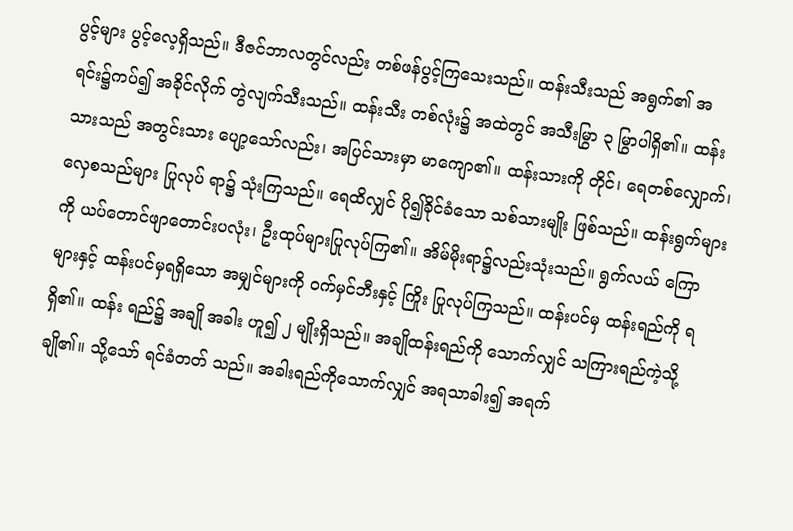ပွင့်များ ပွင့်လေ့ရှိသည်။ ဒီဇင်ဘာလတွင်လည်း တစ်ဖန်ပွင့်ကြသေးသည်။ ထန်းသီးသည် အရွက်၏ အရင်း၌ကပ်၍ အခိုင်လိုက် တွဲလျက်သီးသည်။ ထန်းသီး တစ်လုံး၌ အထဲတွင် အသီးမြွာ ၃ မြွာပါရှိ၏။ ထန်းသားသည် အတွင်းသား ပျော့သော်လည်း၊ အပြင်သားမှာ မာကျော၏။ ထန်းသားကို တိုင်၊ ရေတစ်လျှောက်၊ လှေစသည်များ ပြုလုပ် ရာ၌ သုံးကြသည်။ ရေထိလျှင် ပို၍ခိုင်ခံသော သစ်သားမျိုး ဖြစ်သည်။ ထန်းရွက်များကို ယပ်တောင်ဖျာတောင်းပလုံး၊ ဦးထုပ်များပြုလုပ်ကြ၏။ အိမ်မိုးရာ၌လည်းသုံးသည်။ ရွက်လယ် ကြောများနှင့် ထန်းပင်မှရရှိသော အမျှင်များကို ဝက်မှင်ဘီးနှင့် ကြိုး ပြုလုပ်ကြသည်။ ထန်းပင်မှ ထန်းရည်ကို ရရှိ၏။ ထန်း ရည်၌ အချို အခါး ဟူ၍ ၂ မျိုးရှိသည်။ အချိုထန်းရည်ကို သောက်လျှင် သကြားရည်ကဲ့သို့ချို၏။ သို့သော် ရင်ခံတတ် သည်။ အခါးရည်ကိုသောက်လျှင် အရသာခါး၍ အရက်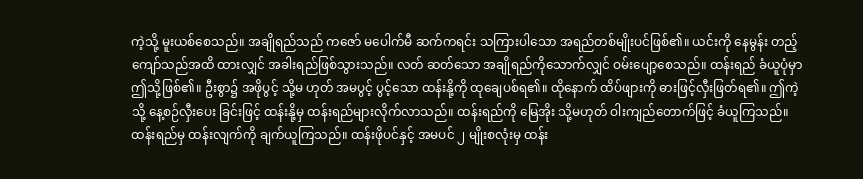ကဲ့သို့ မူးယစ်စေသည်။ အချိုရည်သည် ကဇော် မပေါက်မီ ဆက်ကရင်း သကြားပါသော အရည်တစ်မျိုးပင်ဖြစ်၏။ ယင်းကို နေမွန်း တည့်ကျော်သည်အထိ ထားလျှင် အခါးရည်ဖြစ်သွားသည်။ လတ် ဆတ်သော အချိုရည်ကိုသောက်လျှင် ဝမ်းပျော့စေသည်။ ထန်းရည် ခံယူပုံမှာ ဤသို့ဖြစ်၏။ ဦးစွာ၌ အဖိုပွင့် သို့မ ဟုတ် အမပွင့် ပွင့်သော ထန်းနို့ကို ထုချေပစ်ရ၏။ ထိုနောက် ထိပ်ဖျားကို ဓားဖြင့်လှီးဖြတ်ရ၏။ ဤကဲ့သို့ နေ့စဉ်လှီးပေး ခြင်းဖြင့် ထန်းနို့မှ ထန်းရည်များလိုက်လာသည်။ ထန်းရည်ကို မြေအိုး သို့မဟုတ် ဝါးကျည်တောက်ဖြင့် ခံယူကြသည်။ ထန်းရည်မှ ထန်းလျက်ကို ချက်ယူကြသည်။ ထန်းဖိုပင်နှင့် အမပင် ၂ မျိုးစလုံးမှ ထန်း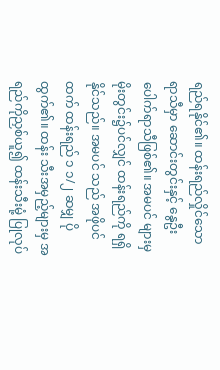ရည်ရနိုင်၏။ ထန်းရည်လှိုင်သော ရာသီမှာ ဆောင်းတွင်းနှင့် နွေဦးပေါက်ရာသီဖြစ်၏။ အမပင် များမှ မိုးတွင်း၌ပင်လျှင် ထန်းရည်ကို ရရှိနိုင်သည်။ အမပင် သည် အဖိုပင်ထက် ထန်းရည် ၁ ၁/၂ ဆမျှ ပိုထွက်၏။ ထန်း သီးအမှည့်များမှ အရည်ကိုညှစ်ယူ၍ ထန်းသီးမုံ့ ပြုလုပ်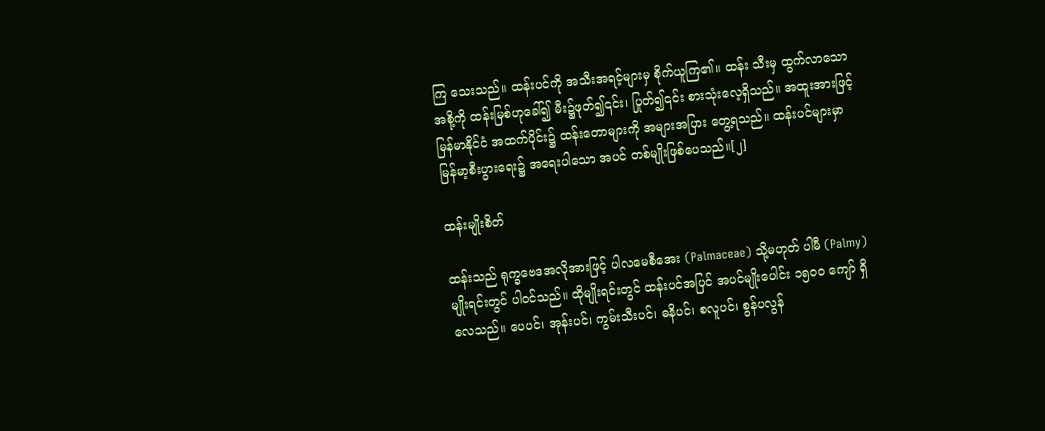ကြ သေးသည်။ ထန်းပင်ကို အသီးအရင့်များမှ စိုက်ယူကြ၏။ ထန်း သီးမှ ထွက်လာသော အစို့ကို ထန်းမြစ်ဟုခေါ်၍ မီး၌ဖုတ်၍၎င်း၊ ပြုတ်၍၎င်း စားသုံးလေ့ရှိသည်။ အထူးအားဖြင့် မြန်မာနိုင်ငံ အထက်ပိုင်း၌ ထန်းတောများကို အများအပြား တွေ့ရသည်။ ထန်းပင်များမှာ မြန်မာ့စီးပွားရေး၌ အရေးပါသော အပင် တစ်မျိုးဖြစ်ပေသည်။[၂]

ထန်းမျိုးစိတ်

ထန်းသည် ရုက္ခဗေဒအလိုအားဖြင့် ပါလမေစီအေး (Palmaceae) သို့မဟုတ် ပါမီ (Palmy) မျိုးရင်းတွင် ပါဝင်သည်။ ထိုမျိုးရင်းတွင် ထန်းပင်အပြင် အပင်မျိုးပေါင်း ၁၅၀၀ ကျော် ရှိလေသည်။ ပေပင်၊ အုန်းပင်၊ ကွမ်းသီးပင်၊ ဓနိပင်၊ စလူပင်၊ စွန်ပလွန်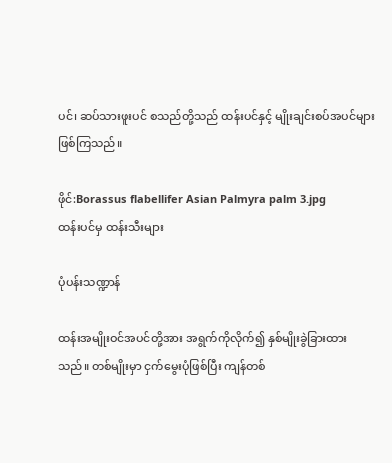ပင်၊ ဆပ်သားဖူးပင် စသည်တို့သည် ထန်းပင်နှင့် မျိုးချင်းစပ်အပင်များ ဖြစ်ကြသည်။

ဖိုင်:Borassus flabellifer Asian Palmyra palm 3.jpg
ထန်းပင်မှ ထန်းသီးများ

ပုံပန်းသဏ္ဍာန်

ထန်းအမျိုးဝင်အပင်တို့အား အရွက်ကိုလိုက်၍ နှစ်မျိုးခွဲခြားထားသည်။ တစ်မျိုးမှာ ငှက်မွေးပုံဖြစ်ပြီး ကျန်တစ်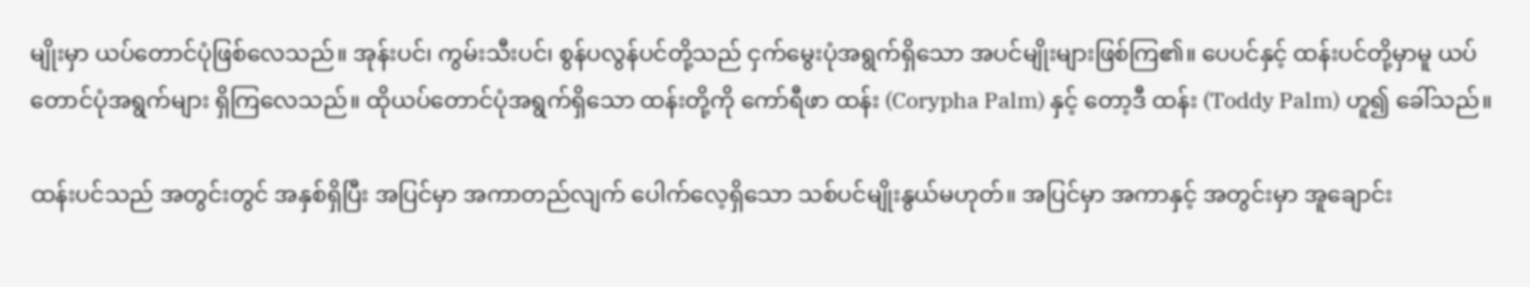မျိုးမှာ ယပ်တောင်ပုံဖြစ်လေသည်။ အုန်းပင်၊ ကွမ်းသီးပင်၊ စွန်ပလွန်ပင်တို့သည် ငှက်မွေးပုံအရွက်ရှိသော အပင်မျိုးများဖြစ်ကြ၏။ ပေပင်နှင့် ထန်းပင်တို့မှာမူ ယပ်တောင်ပုံအရွက်များ ရှိကြလေသည်။ ထိုယပ်တောင်ပုံအရွက်ရှိသော ထန်းတို့ကို ကော်ရီဖာ ထန်း (Corypha Palm) နှင့် တော့ဒီ ထန်း (Toddy Palm) ဟူ၍ ခေါ်သည်။

ထန်းပင်သည် အတွင်းတွင် အနှစ်ရှိပြီး အပြင်မှာ အကာတည်လျက် ပေါက်လေ့ရှိသော သစ်ပင်မျိုးနွယ်မဟုတ်။ အပြင်မှာ အကာနှင့် အတွင်းမှာ အူချောင်း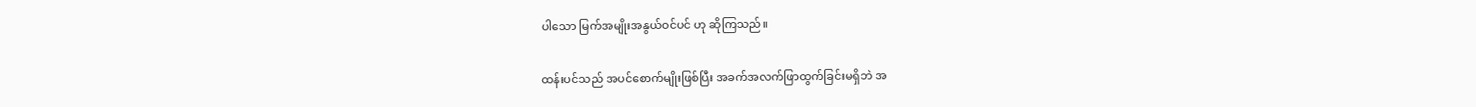ပါသော မြက်အမျိုးအနွယ်ဝင်ပင် ဟု ဆိုကြသည်။

ထန်းပင်သည် အပင်စောက်မျိုးဖြစ်ပြီး အခက်အလက်ဖြာထွက်ခြင်းမရှိဘဲ အ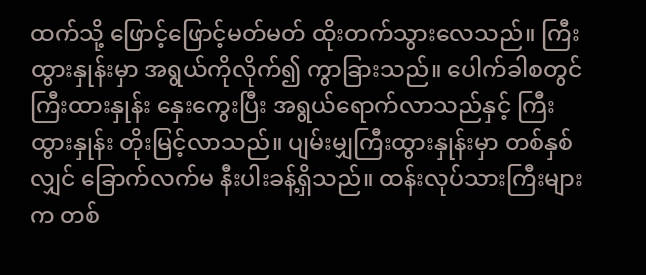ထက်သို့ ဖြောင့်ဖြောင့်မတ်မတ် ထိုးတက်သွားလေသည်။ ကြီးထွားနှုန်းမှာ အရွယ်ကိုလိုက်၍ ကွာခြားသည်။ ပေါက်ခါစတွင် ကြီးထားနှုန်း နှေးကွေးပြီး အရွယ်ရောက်လာသည်နှင့် ကြီးထွားနှုန်း တိုးမြင့်လာသည်။ ပျမ်းမျှကြီးထွားနှုန်းမှာ တစ်နှစ်လျှင် ခြောက်လက်မ နီးပါးခန့်ရှိသည်။ ထန်းလုပ်သားကြီးများက တစ်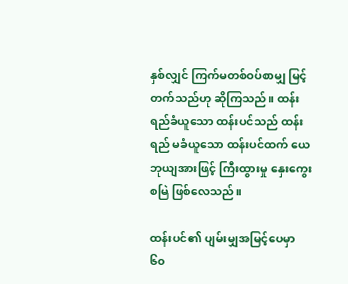နှစ်လျှင် ကြက်မတစ်ဝပ်စာမျှ မြင့်တက်သည်ဟု ဆိုကြသည်။ ထန်းရည်ခံယူသော ထန်းပင်သည် ထန်းရည် မခံယူသော ထန်းပင်ထက် ယေဘုယျအားဖြင့် ကြီးထွားမှု နှေးကွေးစမြဲ ဖြစ်လေသည်။

ထန်းပင်၏ ပျမ်းမျှအမြင့်ပေမှာ ၆၀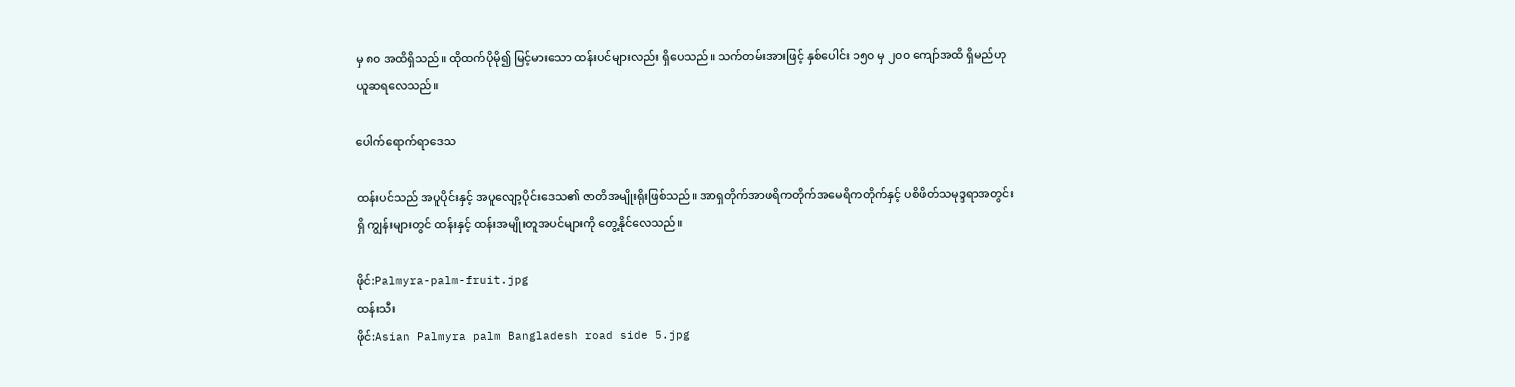မှ ၈၀ အထိရှိသည်။ ထိုထက်ပိုမို၍ မြင့်မားသော ထန်းပင်များလည်း ရှိပေသည်။ သက်တမ်းအားဖြင့် နှစ်ပေါင်း ၁၅၀ မှ ၂၀၀ ကျော်အထိ ရှိမည်ဟု ယူဆရလေသည်။

ပေါက်ရောက်ရာဒေသ

ထန်းပင်သည် အပူပိုင်းနှင့် အပူလျော့ပိုင်းဒေသ၏ ဇာတိအမျိုးရိုးဖြစ်သည်။ အာရှတိုက်အာဖရိကတိုက်အမေရိကတိုက်နှင့် ပစိဖိတ်သမုဒ္ဒရာအတွင်းရှိ ကျွန်းများတွင် ထန်းနှင့် ထန်းအမျိုးတူအပင်များကို တွေ့နိုင်လေသည်။

ဖိုင်:Palmyra-palm-fruit.jpg
ထန်းသီး
ဖိုင်:Asian Palmyra palm Bangladesh road side 5.jpg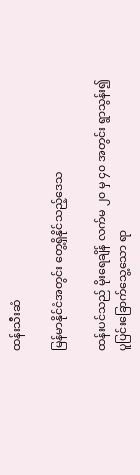ထန်းသီးဆံ

မြန်မာနိုင်ငံအတွင်း တွေ့ရှိနိုင်သည့်ဒေသ

ထန်းပင်သည် မိုးရေချိန် လက်မ ၂၀ မှ ၄၀ အတွင်း ရွာသွန်း၍ ပူပြင်းခြောက်သွေ့သော ရာ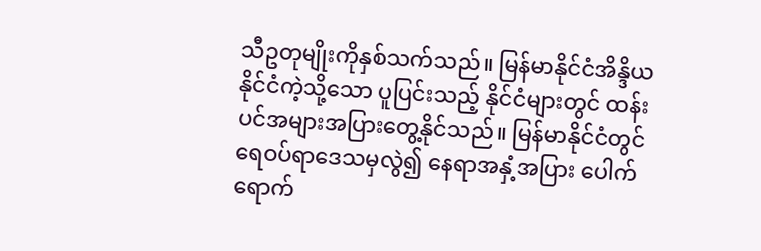သီဥတုမျိုးကိုနှစ်သက်သည်။ မြန်မာနိုင်ငံအိန္ဒိယနိုင်ငံကဲ့သို့သော ပူပြင်းသည့် နိုင်ငံများတွင် ထန်းပင်အများအပြားတွေ့နိုင်သည်။ မြန်မာနိုင်ငံတွင် ရေဝပ်ရာဒေသမှလွဲ၍ နေရာအနှံ့အပြား ပေါက်ရောက်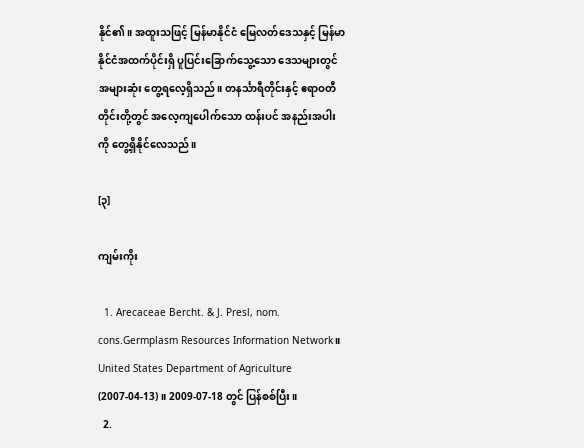နိုင်၏။ အထူးသဖြင့် မြန်မာနိုင်ငံ မြေလတ်ဒေသနှင့် မြန်မာနိုင်ငံအထက်ပိုင်းရှိ ပူပြင်းခြောက်သွေ့သော ဒေသများတွင် အများဆုံး တွေ့ရလေ့ရှိသည်။ တနင်္သာရီတိုင်းနှင့် ဧရာဝတီတိုင်းတို့တွင် အလေ့ကျပေါက်သော ထန်းပင် အနည်းအပါးကို တွေ့ရှိနိုင်လေသည်။

[၃]

ကျမ်းကိုး

  1. Arecaceae Bercht. & J. Presl, nom. cons.Germplasm Resources Information Network။ United States Department of Agriculture (2007-04-13)။ 2009-07-18 တွင် ပြန်စစ်ပြီး။
  2.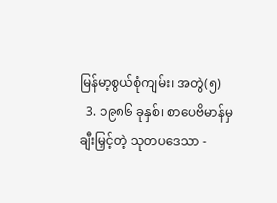မြန်မာ့စွယ်စုံကျမ်း၊ အတွဲ(၅)
  3. ၁၉၈၆ ခုနှစ်၊ စာပေဗိမာန်မှ ချီးမြှင့်တဲ့ သုတပဒေသာ -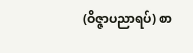(ဝိဇ္ဇာပညာရပ်) စာ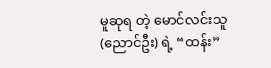မူဆုရ တဲ့ မောင်လင်းသူ (ညောင်ဦး) ရဲ့ “ထန်း”